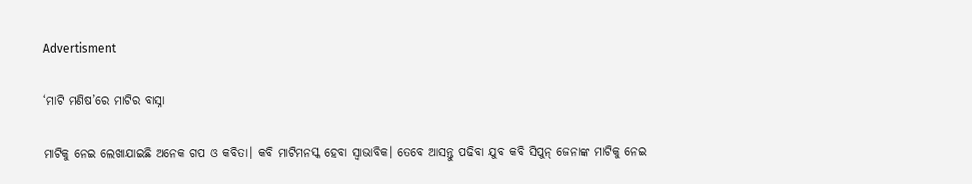Advertisment

‘ମାଟି ମଣିଷ’ରେ ମାଟିର ବାସ୍ନା

ମାଟିକୁ ନେଇ ଲେଖାଯାଇଛି ଅନେକ ଗପ ଓ କବିତା। କବି ମାଟିମନସ୍କ ହେବା ସ୍ୱାଭାବିକ। ତେବେ ଆସନ୍ତୁ ପଢିବା ଯୁବ କବି ସିପୁନ୍ ଜେନାଙ୍କ ମାଟିକୁ ନେଇ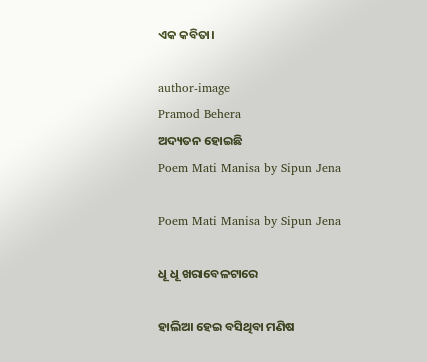ଏକ କବିତା।

author-image
Pramod Behera
ଅଦ୍ୟତନ ହୋଇଛି
Poem Mati Manisa by Sipun Jena

Poem Mati Manisa by Sipun Jena

ଧୂ ଧୂ ଖରାବେଳଟାରେ

ହାଲିଆ ହେଇ ବସିଥିବା ମଣିଷ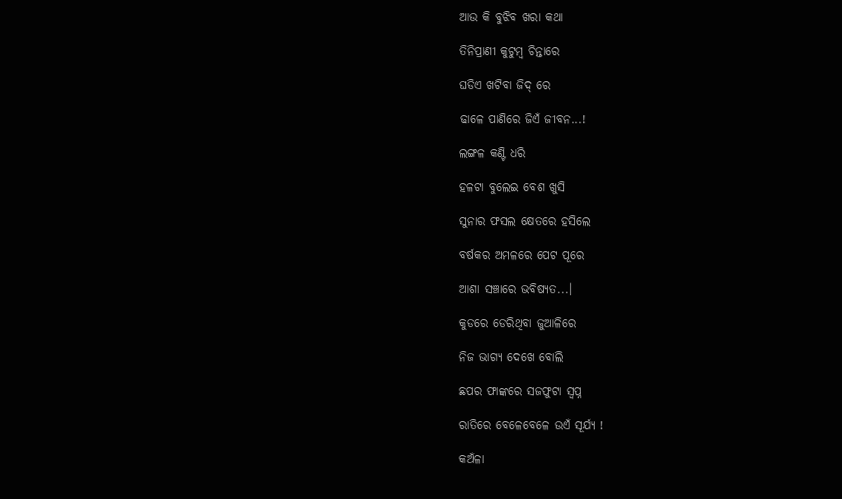ଆଉ କି ବୁଝିବ ଖରା କଥା

ତିନିପ୍ରାଣୀ କୁଟୁମ୍ବ ଚିନ୍ତାରେ

ଘଡିଏ ଖଟିବା ଜିଦ୍ ରେ

ଢାଳେ ପାଣିରେ ଜିଏଁ ଜୀବନ...!

ଲଙ୍ଗଳ କଣ୍ଟି ଧରି

ହଳଟା ବୁଲେଇ ବେଶ ଖୁସି

ସୁନାର ଫସଲ କ୍ଷେତରେ ହସିଲେ

ବର୍ଷକର ଅମଳରେ ପେଟ ପୂରେ

ଆଶା ସଞ୍ଚାରେ ଭବିଷ୍ୟତ...।

କୁଡରେ ଡେରିଥିବା ଜୁଆଳିରେ

ନିଜ ଭାଗ୍ୟ ଦେଖେ ବୋଲି

ଛପର ଫାଙ୍କରେ ସଜଫୁଟା ସ୍ୱପ୍ନ

ରାତିରେ ବେଳେବେଳେ ଉଏଁ ସୂର୍ଯ୍ୟ !

କଅଁଳା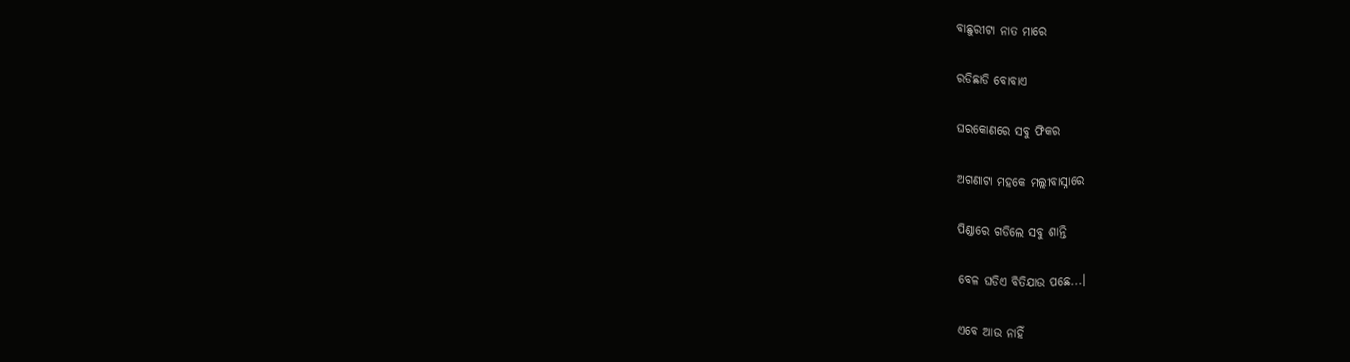ବାଛୁରୀଟା ନାତ ମାରେ

ରଡିଛାଡି ବୋବାଏ

ଘରକୋଣରେ ସବୁ ଫିକର

ଅଗଣାଟା ମହକେ ମଲ୍ଲୀବାସ୍ନାରେ

ପିଣ୍ଡାରେ ଗଡିଲେ ସବୁ ଶାନ୍ତି

ବେଳ ଘଡିଏ ବିତିଯାଉ ପଛେ...।

ଏବେ ଆଉ ନାହିଁ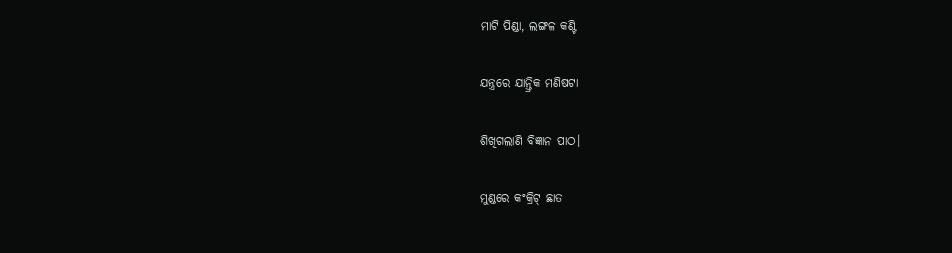ମାଟି ପିଣ୍ଡା, ଲଙ୍ଗଳ କଣ୍ଟି

ଯନ୍ତ୍ରରେ ଯାନ୍ତ୍ରିକ ମଣିଷଟା

ଶିଖିଗଲାଣି ବିଜ୍ଞାନ ପାଠ।

ମୁଣ୍ଡରେ କଂକ୍ରିଟ୍ ଛାତ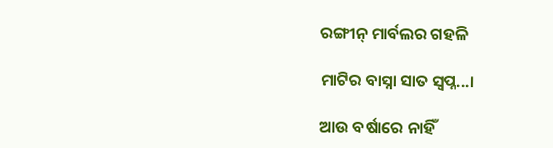ରଙ୍ଗୀନ୍ ମାର୍ବଲର ଗହଳି

ମାଟିର ବାସ୍ନା ସାତ ସ୍ୱପ୍ନ...।

ଆଉ ବର୍ଷାରେ ନାହିଁ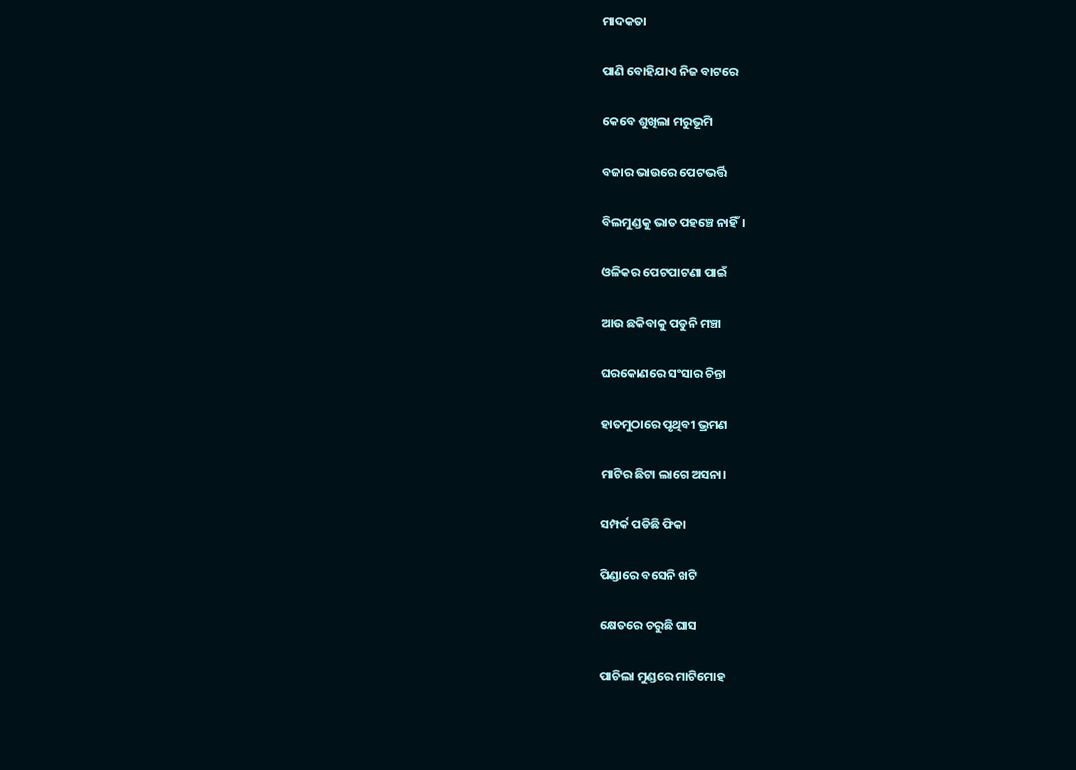ମାଦକତା

ପାଣି ବୋହିଯାଏ ନିଜ ବାଟରେ

କେବେ ଶୁଖିଲା ମରୁଭୂମି

ବଜାର ଭାଉରେ ପେଟଭର୍ତ୍ତି

ବିଲମୁଣ୍ଡକୁ ଭାତ ପହଞ୍ଚେ ନାହିଁ।

ଓଳିକର ପେଟପାଟଣା ପାଇଁ

ଆଉ ଛକିବାକୁ ପଡୁନି ମଞ୍ଚା

ଘରକୋଣରେ ସଂସାର ଚିନ୍ତା

ହାତମୁଠାରେ ପୃଥିବୀ ଭ୍ରମଣ

ମାଟିର ଛିଟା ଲାଗେ ଅସନା।

ସମ୍ପର୍କ ପଡିଛି ଫିକା

ପିଣ୍ଡାରେ ବସେନି ଖଟି

କ୍ଷେତରେ ଚରୁଛି ଘାସ

ପାଚିଲା ମୁଣ୍ଡରେ ମାଟିମୋହ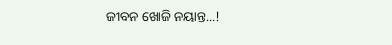ଜୀବନ ଖୋଜି ନୟାନ୍ତ...!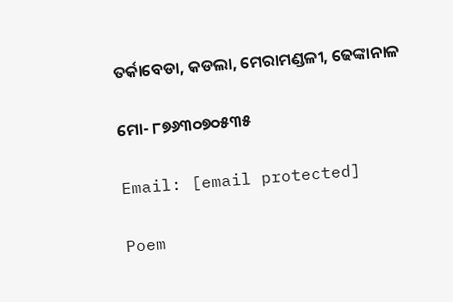ତର୍କାବେଡା, କଡଲା, ମେରାମଣ୍ଡଳୀ, ଢେଙ୍କାନାଳ

ମୋ- ୮୭୬୩୦୭୦୫୩୫

Email: [email protected]

Poem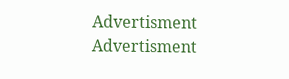Advertisment
Advertisment